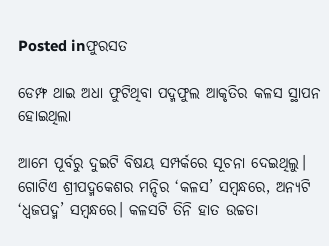Posted inଫୁରସତ

ଡେମ୍ଫ ଥାଇ ଅଧା ଫୁଟିଥିବା ପଦ୍ମଫୁଲ ଆକୃତିର କଳସ ସ୍ଥାପନ ହୋଇଥିଲା

ଆମେ ପୂର୍ବରୁ ଦୁଇଟି ବିଷୟ ସମ୍ପର୍କରେ ସୂଚନା ଦେଇଥିଲୁ। ଗୋଟିଏ ଶ୍ରୀପଦ୍ମକେଶର ମନ୍ଦିର ‘କଳସ’ ସମ୍ବନ୍ଧରେ, ଅନ୍ୟଟି ‘ଧ୍ୱଜପଦ୍ମ’ ସମ୍ବନ୍ଧରେ। କଳସଟି ତିନି ହାତ ଉଚ୍ଚତା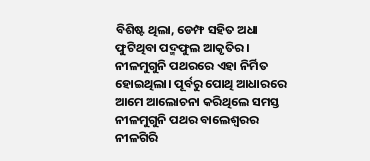ବିଶିଷ୍ଟ ଥିଲା, ଡେମ୍ଫ ସହିତ ଅଧା ଫୁଟିଥିବା ପଦ୍ମଫୁଲ ଆକୃତିର। ନୀଳମୁଗୁନି ପଥରରେ ଏହା ନିର୍ମିତ ହୋଇଥିଲା। ପୂର୍ବରୁ ପୋଥି ଆଧାରରେ ଆମେ ଆଲୋଚନା କରିଥିଲେ ସମସ୍ତ ନୀଳମୁଗୁନି ପଥର ବାଲେଶ୍ୱରର ନୀଳଗିରି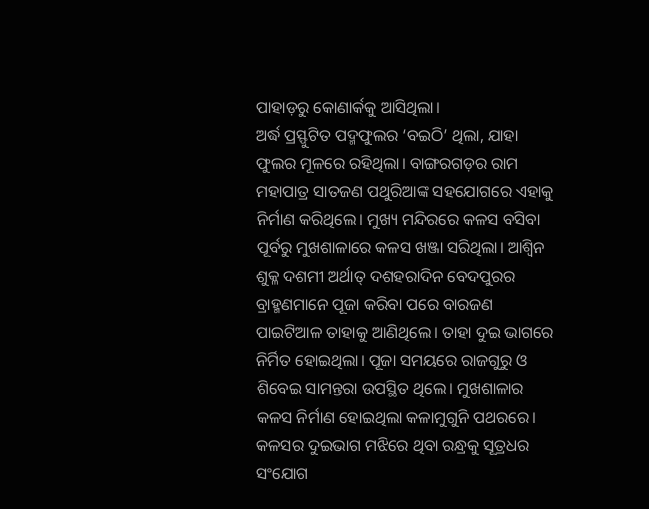ପାହାଡ଼ରୁ କୋଣାର୍କକୁ ଆସିଥିଲା।
ଅର୍ଦ୍ଧ ପ୍ରସ୍ଫୁଟିତ ପଦ୍ମଫୁଲର ‘ବଇଠି’ ଥିଲା, ଯାହା ଫୁଲର ମୂଳରେ ରହିଥିଲା। ବାଙ୍ଗରଗଡ଼ର ରାମ ମହାପାତ୍ର ସାତଜଣ ପଥୁରିଆଙ୍କ ସହଯୋଗରେ ଏହାକୁ ନିର୍ମାଣ କରିଥିଲେ। ମୁଖ୍ୟ ମନ୍ଦିରରେ କଳସ ବସିବା ପୂର୍ବରୁ ମୁଖଶାଳାରେ କଳସ ଖଞ୍ଜା ସରିଥିଲା। ଆଶ୍ୱିନ ଶୁକ୍ଳ ଦଶମୀ ଅର୍ଥାତ୍‌ ଦଶହରାଦିନ ବେଦପୁରର ବ୍ରାହ୍ମଣମାନେ ପୂଜା କରିବା ପରେ ବାରଜଣ ପାଇଟିଆଳ ତାହାକୁ ଆଣିଥିଲେ। ତାହା ଦୁଇ ଭାଗରେ ନିର୍ମିତ ହୋଇଥିଲା। ପୂଜା ସମୟରେ ରାଜଗୁରୁ ଓ ଶିବେଇ ସାମନ୍ତରା ଉପସ୍ଥିତ ଥିଲେ। ମୁଖଶାଳାର କଳସ ନିର୍ମାଣ ହୋଇଥିଲା କଳାମୁଗୁନି ପଥରରେ। କଳସର ଦୁଇଭାଗ ମଝିରେ ଥିବା ରନ୍ଧ୍ରକୁ ସୂତ୍ରଧର ସଂଯୋଗ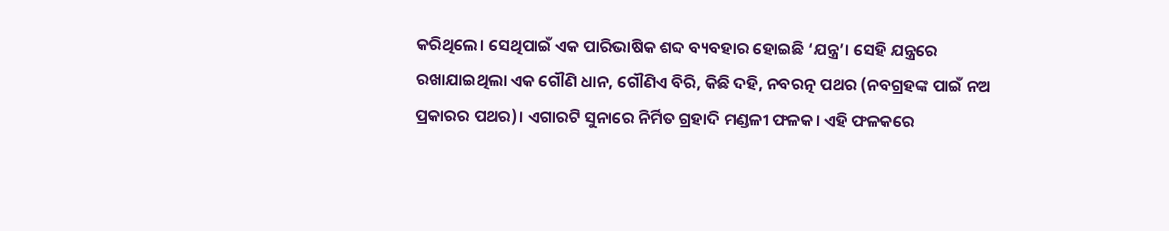କରିଥିଲେ। ସେଥିପାଇଁ ଏକ ପାରିଭାଷିକ ଶବ୍ଦ ବ୍ୟବହାର ହୋଇଛି ‘ଯନ୍ତ୍ର’। ସେହି ଯନ୍ତ୍ରରେ ରଖାଯାଇଥିଲା ଏକ ଗୌଣି ଧାନ, ଗୌଣିଏ ବିରି, କିଛି ଦହି, ନବରତ୍ନ ପଥର (ନବଗ୍ରହଙ୍କ ପାଇଁ ନଅ ପ୍ରକାରର ପଥର)। ଏଗାରଟି ସୁନାରେ ନିର୍ମିତ ଗ୍ରହାଦି ମଣ୍ଡଳୀ ଫଳକ। ଏହି ଫଳକରେ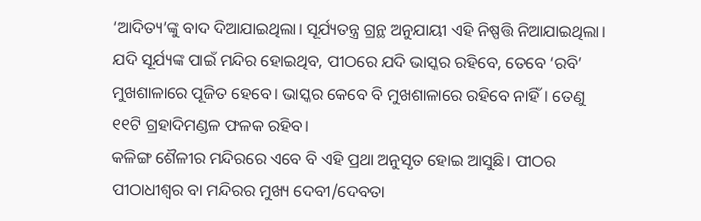‘ଆଦିତ୍ୟ’ଙ୍କୁ ବାଦ ଦିଆଯାଇଥିଲା। ସୂର୍ଯ୍ୟତନ୍ତ୍ର ଗ୍ରନ୍ଥ ଅନୁଯାୟୀ ଏହି ନିଷ୍ପତ୍ତି ନିଆଯାଇଥିଲା। ଯଦି ସୂର୍ଯ୍ୟଙ୍କ ପାଇଁ ମନ୍ଦିର ହୋଇଥିବ, ପୀଠରେ ଯଦି ଭାସ୍କର ରହିବେ, ତେବେ ‘ରବି’ ମୁଖଶାଳାରେ ପୂଜିତ ହେବେ। ଭାସ୍କର କେବେ ବି ମୁଖଶାଳାରେ ରହିବେ ନାହିଁ। ତେଣୁ ୧୧ଟି ଗ୍ରହାଦିମଣ୍ଡଳ ଫଳକ ରହିବ।
କଳିଙ୍ଗ ଶୈଳୀର ମନ୍ଦିରରେ ଏବେ ବି ଏହି ପ୍ରଥା ଅନୁସୃତ ହୋଇ ଆସୁଛି। ପୀଠର ପୀଠାଧୀଶ୍ୱର ବା ମନ୍ଦିରର ମୁଖ୍ୟ ଦେବୀ/ଦେବତା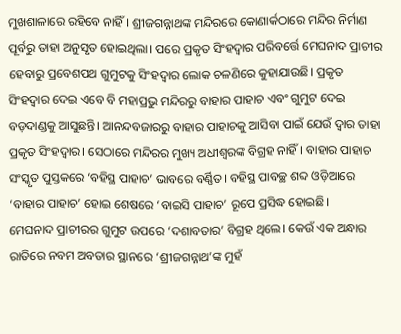ମୁଖଶାଳାରେ ରହିବେ ନାହିଁ। ଶ୍ରୀଜଗନ୍ନାଥଙ୍କ ମନ୍ଦିରରେ କୋଣାର୍କଠାରେ ମନ୍ଦିର ନିର୍ମାଣ ପୂର୍ବରୁ ତାହା ଅନୁସୃତ ହୋଇଥିଲା। ପରେ ପ୍ରକୃତ ସିଂହଦ୍ୱାର ପରିବର୍ତ୍ତେ ମେଘନାଦ ପ୍ରାଚୀର ହେବାରୁ ପ୍ରବେଶପଥ ଗୁମୁଟକୁ ସିଂହଦ୍ୱାର ଲୋକ ଚଳଣିରେ କୁହାଯାଉଛି। ପ୍ରକୃତ ସିଂହଦ୍ୱାର ଦେଇ ଏବେ ବି ମହାପ୍ରଭୁ ମନ୍ଦିରରୁ ବାହାର ପାହାଚ ଏବଂ ଗୁମୁଟ ଦେଇ ବଡ଼ଦାଣ୍ଡକୁ ଆସୁଛନ୍ତି। ଆନନ୍ଦବଜାରରୁ ବାହାର ପାହାଚକୁ ଆସିବା ପାଇଁ ଯେଉଁ ଦ୍ୱାର ତାହା ପ୍ରକୃତ ସିଂହଦ୍ୱାର। ସେଠାରେ ମନ୍ଦିରର ମୁଖ୍ୟ ଅଧୀଶ୍ୱରଙ୍କ ବିଗ୍ରହ ନାହିଁ। ବାହାର ପାହାଚ ସଂସ୍କୃତ ପୁସ୍ତକରେ ‘ବହିସ୍ଥ ପାହାଚ’ ଭାବରେ ବର୍ଣ୍ଣିତ। ବହିସ୍ଥ ପାବଚ୍ଛ ଶବ୍ଦ ଓଡ଼ିଆରେ ‘ବାହାର ପାହାଚ’ ହୋଇ ଶେଷରେ ‘ବାଇସି ପାହାଚ’ ରୂପେ ପ୍ରସିଦ୍ଧ ହୋଇଛି।
ମେଘନାଦ ପ୍ରାଚୀରର ଗୁମୁଟ ଉପରେ ‘ଦଶାବତାର’ ବିଗ୍ରହ ଥିଲେ। କେଉଁ ଏକ ଅନ୍ଧାର ରାତିରେ ନବମ ଅବତାର ସ୍ଥାନରେ ‘ଶ୍ରୀଜଗନ୍ନାଥ’ଙ୍କ ମୁହଁ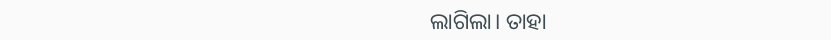ଲାଗିଲା। ତାହା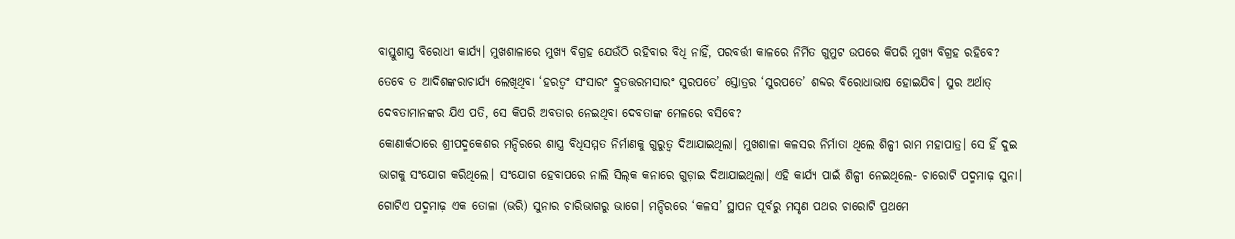ବାସ୍ତୁଶାସ୍ତ୍ର ବିରୋଧୀ କାର୍ଯ୍ୟ। ମୁଖଶାଳାରେ ମୁଖ୍ୟ ବିଗ୍ରହ ଯେଉଁଠି ରହିବାର ବିଧି ନାହିଁ, ପରବର୍ତ୍ତୀ କାଳରେ ନିର୍ମିତ ଗୁମୁଟ ଉପରେ କିପରି ମୁଖ୍ୟ ବିଗ୍ରହ ରହିବେ? ତେବେ ତ ଆଦିଶଙ୍କରାଚାର୍ଯ୍ୟ ଲେଖିଥିବା ‘ହରତ୍ୱଂ ସଂସାରଂ ଦ୍ରୁତତ୍ତରମସାରଂ ସୁରପତେ’ ସ୍ତୋତ୍ରର ‘ସୁରପତେ’ ଶବ୍ଦର ବିରୋଧାଭାଷ ହୋଇଯିବ। ସୁର ଅର୍ଥାତ୍‌ ଦେବତାମାନଙ୍କର ଯିଏ ପତି, ସେ କିପରି ଅବତାର ନେଇଥିବା ଦେବତାଙ୍କ ମେଳରେ ବସିବେ?
କୋଣାର୍କଠାରେ ଶ୍ରୀପଦ୍ମକେଶର ମନ୍ଦିରରେ ଶାସ୍ତ୍ର ବିଧିସମ୍ମତ ନିର୍ମାଣକୁ ଗୁରୁତ୍ୱ ଦିଆଯାଇଥିଲା। ମୁଖଶାଳା କଳସର ନିର୍ମାତା ଥିଲେ ଶିଳ୍ପୀ ରାମ ମହାପାତ୍ର। ସେ ହିଁ ଦୁଇ ଭାଗକୁ ସଂଯୋଗ କରିଥିଲେ। ସଂଯୋଗ ହେବାପରେ ନାଲି ସିଲ୍‌କ କନାରେ ଗୁଡ଼ାଇ ଦିଆଯାଇଥିଲା। ଏହି କାର୍ଯ୍ୟ ପାଇଁ ଶିଳ୍ପୀ ନେଇଥିଲେ- ଚାରୋଟି ପଦ୍ମମାଢ଼ ସୁନା। ଗୋଟିଏ ପଦ୍ମମାଢ଼ ଏକ ତୋଳା (ଭରି) ସୁନାର ଚାରିଭାଗରୁ ଭାଗେ। ମନ୍ଦିରରେ ‘କଳସ’ ସ୍ଥାପନ ପୂର୍ବରୁ ମସୃଣ ପଥର ଚାରୋଟି ପ୍ରଥମେ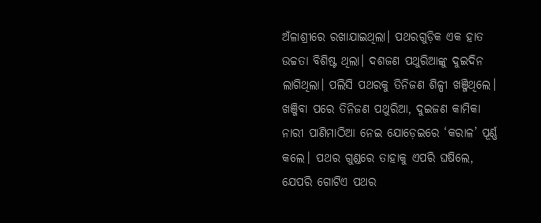ଅଁଳାଶ୍ରୀରେ ରଖାଯାଇଥିଲା। ପଥରଗୁଡ଼ିକ ଏକ ହାତ ଉଚ୍ଚତା ବିଶିଷ୍ଟ ଥିଲା। ଦଶଜଣ ପଥୁରିଆଙ୍କୁ ଦୁଇଦିନ ଲାଗିଥିଲା। ପଲିସି ପଥରକୁ ତିନିଜଣ ଶିଳ୍ପୀ ଖଞ୍ଜିଥିଲେ। ଖଞ୍ଜିବା ପରେ ତିନିଜଣ ପଥୁରିଆ, ଦୁଇଜଣ କାମିକା ନାରୀ ପାଣିମାଠିଆ ନେଇ ଯୋଡ଼େଇରେ ‘କରାଳ’ ପୂର୍ଣ୍ଣ କଲେ। ପଥର ଗୁଣ୍ଡରେ ତାହାକୁ ଏପରି ଘଷିଲେ, ଯେପରି ଗୋଟିଏ ପଥର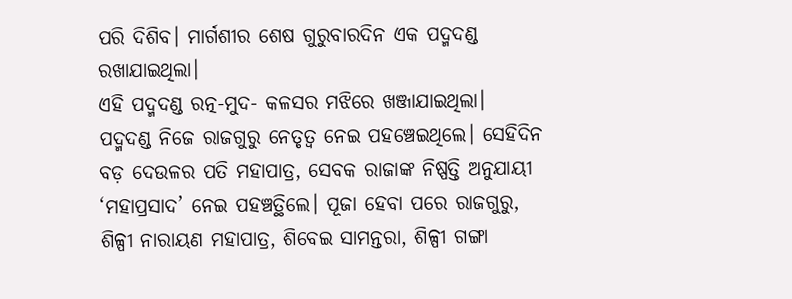ପରି ଦିଶିବ। ମାର୍ଗଶୀର ଶେଷ ଗୁରୁବାରଦିନ ଏକ ପଦ୍ମଦଣ୍ଡ ରଖାଯାଇଥିଲା।
ଏହି ପଦ୍ମଦଣ୍ଡ ରତ୍ନ-ମୁଦ- କଳସର ମଝିରେ ଖଞ୍ଜାଯାଇଥିଲା। ପଦ୍ମଦଣ୍ଡ ନିଜେ ରାଜଗୁରୁ ନେତୃତ୍ୱ ନେଇ ପହଞ୍ଚେଇଥିଲେ। ସେହିଦିନ ବଡ଼ ଦେଉଳର ପତି ମହାପାତ୍ର, ସେବକ ରାଜାଙ୍କ ନିଷ୍ପତ୍ତି ଅନୁଯାୟୀ ‘ମହାପ୍ରସାଦ’ ନେଇ ପହଞ୍ଚତ୍ଥିଲେ। ପୂଜା ହେବା ପରେ ରାଜଗୁରୁ, ଶିଳ୍ପୀ ନାରାୟଣ ମହାପାତ୍ର, ଶିବେଇ ସାମନ୍ତରା, ଶିଳ୍ପୀ ଗଙ୍ଗା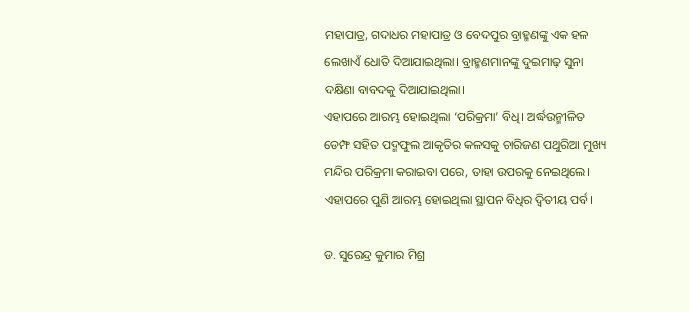ମହାପାତ୍ର, ଗଦାଧର ମହାପାତ୍ର ଓ ବେଦପୁର ବ୍ରାହ୍ମଣଙ୍କୁ ଏକ ହଳ ଲେଖାଏଁ ଧୋତି ଦିଆଯାଇଥିଲା। ବ୍ରାହ୍ମଣମାନଙ୍କୁ ଦୁଇମାଢ଼ ସୁନା ଦକ୍ଷିଣା ବାବଦକୁ ଦିଆଯାଇଥିଲା।
ଏହାପରେ ଆରମ୍ଭ ହୋଇଥିଲା ‘ପରିକ୍ରମା’ ବିଧି। ଅର୍ଦ୍ଧଉନ୍ମୀଳିତ ଡେମ୍ଫ ସହିତ ପଦ୍ମଫୁଲ ଆକୃତିର କଳସକୁ ଚାରିଜଣ ପଥୁରିଆ ମୁଖ୍ୟ ମନ୍ଦିର ପରିକ୍ରମା କରାଇବା ପରେ, ତାହା ଉପରକୁ ନେଇଥିଲେ। ଏହାପରେ ପୁଣି ଆରମ୍ଭ ହୋଇଥିଲା ସ୍ଥାପନ ବିଧିର ଦ୍ୱିତୀୟ ପର୍ବ।

ଡ. ସୁରେନ୍ଦ୍ର କୁମାର ମିଶ୍ର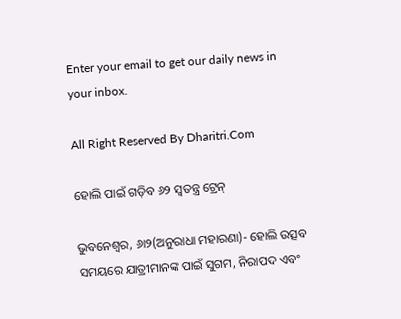Enter your email to get our daily news in your inbox.

All Right Reserved By Dharitri.Com

ହୋଲି ପାଇଁ ଗଡ଼ିବ ୬୨ ସ୍ବତନ୍ତ୍ର ଟ୍ରେନ୍‌

ଭୁବନେଶ୍ୱର, ୬ା୨(ଅନୁରାଧା ମହାରଣା)- ହୋଲି ଉତ୍ସବ ସମୟରେ ଯାତ୍ରୀମାନଙ୍କ ପାଇଁ ସୁଗମ, ନିରାପଦ ଏବଂ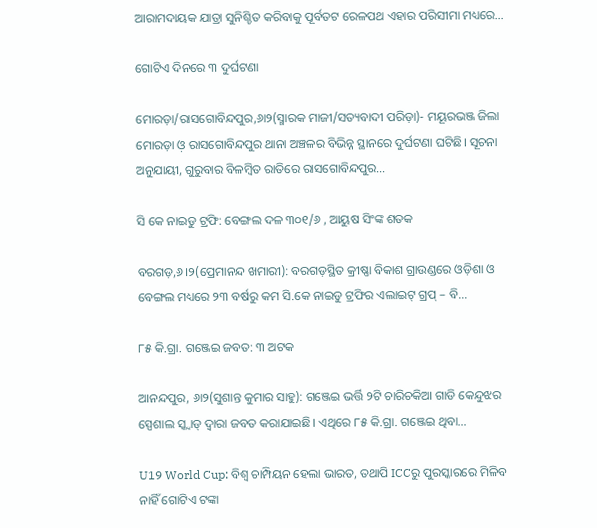ଆରାମଦାୟକ ଯାତ୍ରା ସୁନିଶ୍ଚିତ କରିବାକୁ ପୂର୍ବତଟ ରେଳପଥ ଏହାର ପରିସୀମା ମଧ୍ୟରେ…

ଗୋଟିଏ ଦିନରେ ୩ ଦୁର୍ଘଟଣା

ମୋରଡ଼ା/ରାସଗୋବିନ୍ଦପୁର,୬ା୨(ସ୍ମାରକ ମାଜୀ/ସତ୍ୟବାଦୀ ପରିଡ଼ା)- ମୟୂରଭଞ୍ଜ ଜିଲା ମୋରଡ଼ା ଓ଼ ରାସଗୋବିନ୍ଦପୁର ଥାନା ଅଞ୍ଚଳର ବିଭିନ୍ନ ସ୍ଥାନରେ ଦୁର୍ଘଟଣା ଘଟିଛି। ସୂଚନା ଅନୁଯାୟୀ, ଗୁରୁବାର ବିଳମ୍ବିତ ରାତିରେ ରାସଗୋବିନ୍ଦପୁର…

ସି କେ ନାଇଡୁ ଟ୍ରଫି: ବେଙ୍ଗଲ ଦଳ ୩୦୧/୬ , ଆୟୁଷ ସିଂଙ୍କ ଶତକ

ବରଗଡ଼,୬।୨(ପ୍ରେମାନନ୍ଦ ଖମାରୀ): ବରଗଡ଼ସ୍ଥିତ କ୍ରୀଷ୍ଣା ବିକାଶ ଗ୍ରାଉଣ୍ଡରେ ଓଡ଼ିଶା ଓ ବେଙ୍ଗଲ ମଧ୍ୟରେ ୨୩ ବର୍ଷରୁ କମ ସି.କେ ନାଇଡୁ ଟ୍ରଫିର ଏଲାଇଟ୍ ଗ୍ରପ୍‌ – ବି…

୮୫ କି.ଗ୍ରା. ଗଞ୍ଜେଇ ଜବତ: ୩ ଅଟକ

ଆନନ୍ଦପୁର, ୬ା୨(ସୁଶାନ୍ତ କୁମାର ସାହୁ): ଗଞ୍ଜେଇ ଭର୍ତ୍ତି ୨ଟି ଚାରିଚକିଆ ଗାଡି କେନ୍ଦୁଝର ସ୍ପେଶାଲ ସ୍କ୍ବାଡ୍‌ ଦ୍ୱାରା ଜବତ କରାଯାଇଛି। ଏଥିରେ ୮୫ କି.ଗ୍ରା. ଗଞ୍ଜେଇ ଥିବା…

U19 World Cup: ବିଶ୍ୱ ଚାମ୍ପିୟନ ହେଲା ଭାରତ, ତଥାପି ICCରୁ ପୁରସ୍କାରରେ ମିଳିବ ନାହିଁ ଗୋଟିଏ ଟଙ୍କା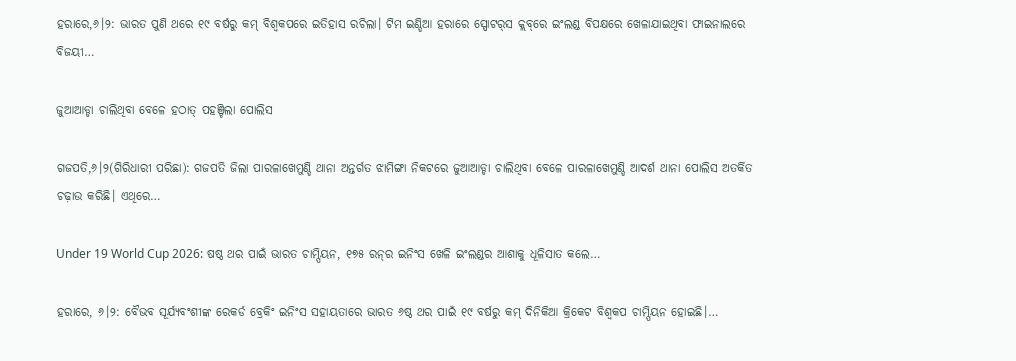ହରାରେ,୬।୨: ଭାରତ ପୁଣି ଥରେ ୧୯ ବର୍ଷରୁ କମ୍‌ ବିଶ୍ୱକପରେ ଇତିହାସ ରଚିଲା। ଟିମ ଇଣ୍ଡିଆ ହରାରେ ସ୍ପୋଟର୍‌ସ କ୍ଲବ୍‌ରେ ଇଂଲଣ୍ଡ ବିପକ୍ଷରେ ଖେଳାଯାଇଥିବା ଫାଇନାଲରେ ବିଜୟୀ…

ଜୁଆଆଡ୍ଡା ଚାଲିଥିବା ବେଳେ ହଠାତ୍‌ ପହଞ୍ଚିଲା ପୋଲିସ

ଗଜପତି,୬।୨(ଗିରିଧାରୀ ପରିଛା): ଗଜପତି ଜିଲା ପାରଳାଖେମୁଣ୍ଡି ଥାନା ଅନ୍ତର୍ଗତ ଝାମିଙ୍ଗା ନିକଟରେ ଜୁଆଆଡ୍ଡା ଚାଲିଥିବା ବେଳେ ପାରଳାଖେମୁଣ୍ଡି ଆଦର୍ଶ ଥାନା ପୋଲିସ ଅତର୍କିତ ଚଢ଼ାଉ କରିଛି। ଏଥିରେ…

Under 19 World Cup 2026: ଷଷ୍ଠ ଥର ପାଇଁ ଭାରତ ଚାମ୍ପିୟନ, ୧୭୫ ରନ୍‌ର ଇନିଂସ ଖେଳି ଇଂଲଣ୍ଡର ଆଶାକୁ ଧୂଳିସାତ କଲେ…

ହରାରେ, ୬।୨: ବୈଭବ ସୂର୍ଯ୍ୟବଂଶୀଙ୍କ ରେକର୍ଡ ବ୍ରେକିଂ ଇନିଂସ ସହାୟତାରେ ଭାରତ ୬ଷ୍ଠ ଥର ପାଇଁ ୧୯ ବର୍ଷରୁ କମ୍‌ ଦିନିକିଆ କ୍ରିକେଟ ବିଶ୍ୱକପ ଚାମ୍ପିୟନ ହୋଇଛି।…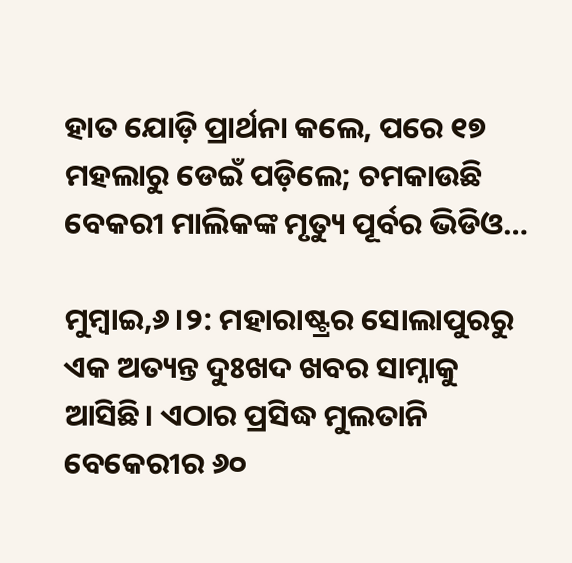ହାତ ଯୋଡ଼ି ପ୍ରାର୍ଥନା କଲେ, ପରେ ୧୭ ମହଲାରୁ ଡେଇଁ ପଡ଼ିଲେ; ଚମକାଉଛି ବେକରୀ ମାଲିକଙ୍କ ମୃତ୍ୟୁ ପୂର୍ବର ଭିଡିଓ…

ମୁମ୍ବାଇ,୬।୨: ମହାରାଷ୍ଟ୍ରର ସୋଲାପୁରରୁ ଏକ ଅତ୍ୟନ୍ତ ଦୁଃଖଦ ଖବର ସାମ୍ନାକୁ ଆସିଛି। ଏଠାର ପ୍ରସିଦ୍ଧ ମୁଲତାନି ବେକେରୀର ୬୦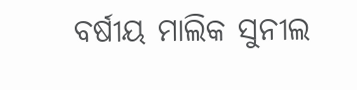ବର୍ଷୀୟ ମାଲିକ ସୁନୀଲ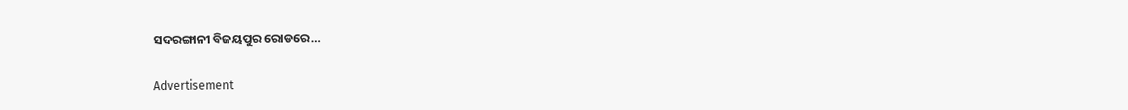ସଦରଙ୍ଗାନୀ ବିଜୟପୁର ରୋଡରେ…

Advertisement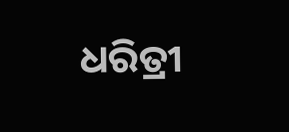ଧରିତ୍ରୀ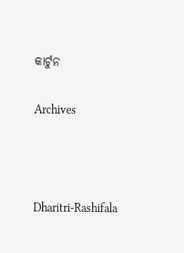କାର୍ଟୁନ

Archives



Dharitri-Rashifala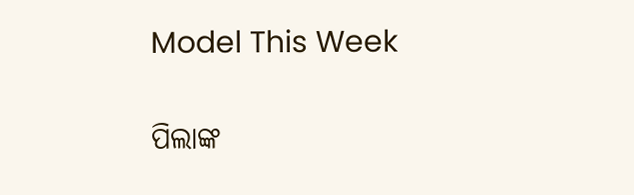Model This Week

ପିଲାଙ୍କ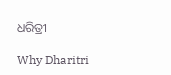ଧରିତ୍ରୀ

Why Dharitri